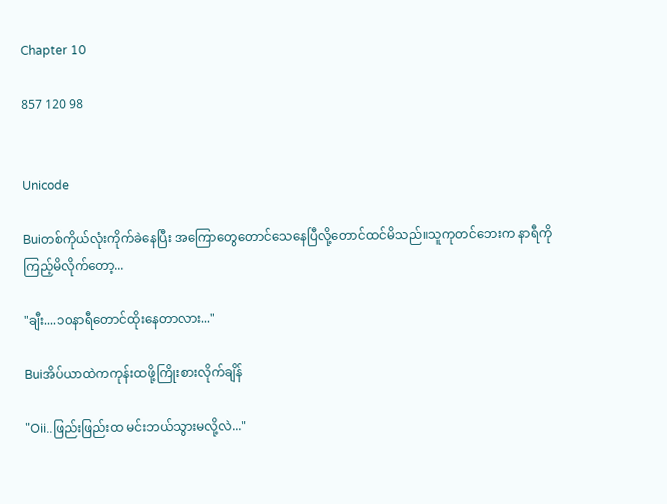Chapter 10

857 120 98


Unicode

Buiတစ်ကိုယ်လုံးကိုက်ခဲနေပြီး အကြောတွေတောင်သေနေပြီလို့တောင်ထင်မိသည်။သူကုတင်ဘေးက နာရီကိုကြည့်မိလိုက်တော့...

"ချီး....၁၀နာရီတောင်‌ထိုးနေတာလား..."

Buiအိပ်ယာထဲကကုန်းထဖို့ကြိုးစားလိုက်ချိန်

"Oii..ဖြည်းဖြည်းထ မင်းဘယ်သွားမလို့လဲ..."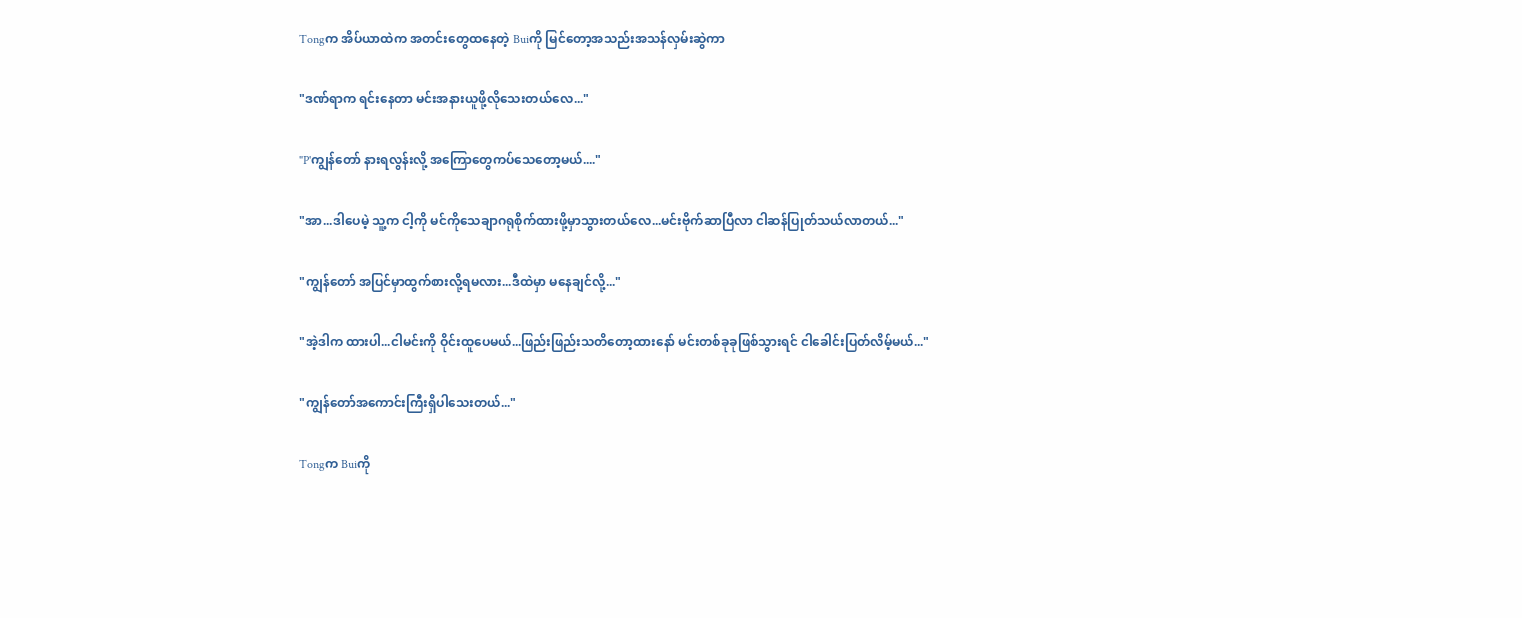Tongက အိပ်ယာထဲက အတင်းတွေထနေတဲ့ Buiကို မြင်တော့အသည်းအသန်လှမ်းဆွဲကာ

"ဒဏ်ရာက ရင်းနေတာ မင်းအနားယူဖို့လိုသေးတယ်လေ..."

"P'ကျွန်တော် နားရလွန်းလို့ အကြောတွေကပ်သေတော့မယ်...."

"အာ...ဒါပေမဲ့ သူ့က ငါ့ကို မင်ကိုသေချာဂရုစိုက်ထားဖို့မှာသွားတယ်လေ...မင်းဗိုက်ဆာပြီလာ ငါဆန်ပြုတ်သယ်လာတယ်..."

"ကျွန်တော် အပြင်မှာထွက်စားလို့ရမလား...ဒီထဲမှာ မနေချင်လို့..."

"အဲ့ဒါက ထားပါ...ငါမင်းကို ဝိုင်းထူပေမယ်...ဖြည်းဖြည်းသတိတော့ထားနော် မင်းတစ်ခုခုဖြစ်သွားရင် ငါခေါင်းပြတ်လိမ့်မယ်..."

"ကျွန်တော်အကောင်းကြီးရှိပါသေးတယ်..."

Tongက Buiကို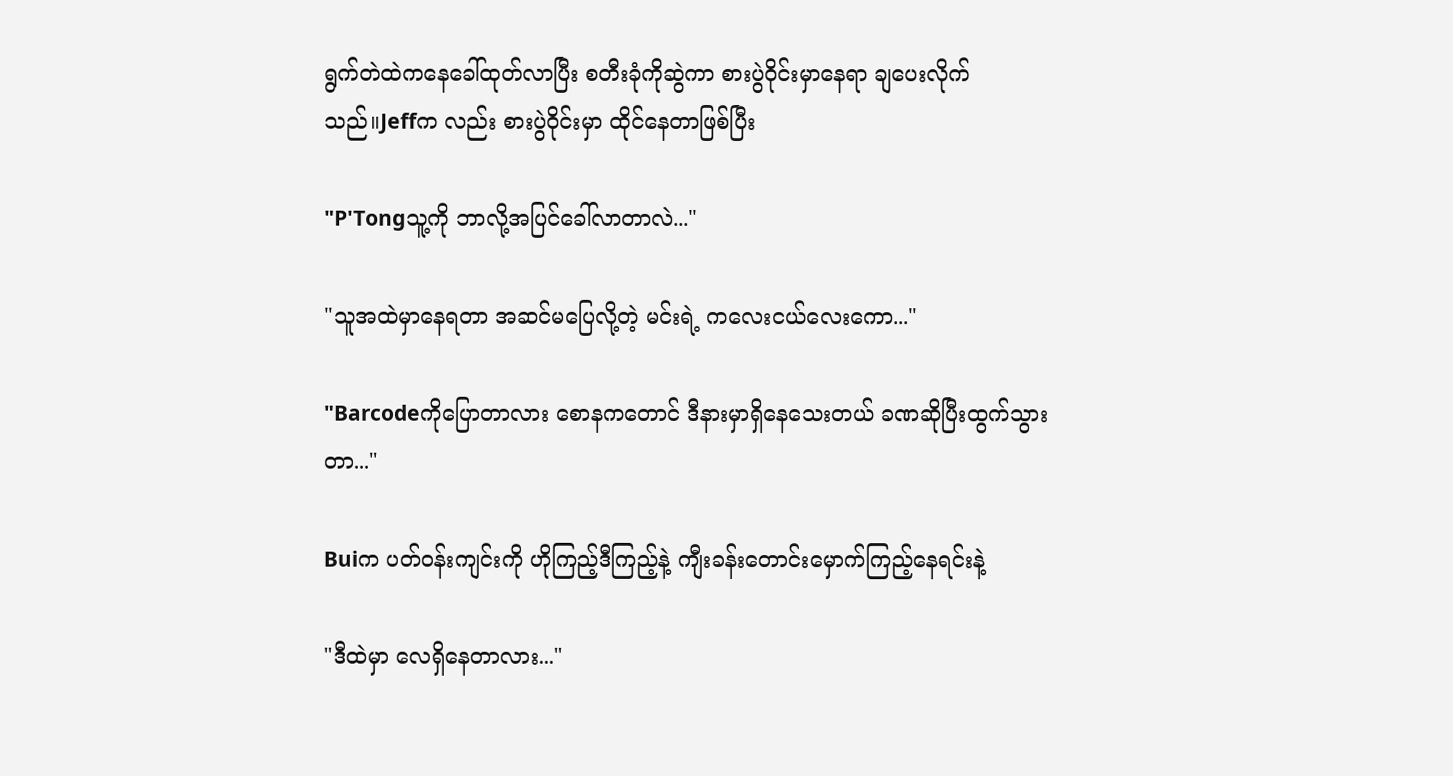ရွက်တဲထဲကနေခေါ်ထုတ်လာပြီး စတီးခုံကိုဆွဲကာ စားပွဲဝိုင်းမှာနေရာ ချပေးလိုက်သည်။Jeffက လည်း စားပွဲဝိုင်းမှာ ထိုင်နေတာဖြစ်ပြီး

"P'Tongသူ့ကို ဘာလို့အပြင်ခေါ်လာတာလဲ..."

"သူအထဲမှာနေရတာ အဆင်မပြေလို့တဲ့ မင်းရဲ့ ကလေးငယ်လေးကော..."

"Barcodeကိုပြောတာလား စောနကတောင် ဒီနားမှာရှိနေသေးတယ် ခဏဆိုပြီးထွက်သွားတာ..."

Buiက ပတ်ဝန်းကျင်းကို ဟိုကြည့်ဒီကြည့်နဲ့ ကျီးခန်းတောင်းမှောက်ကြည့်နေရင်းနဲ့

"ဒီထဲမှာ လေရှိနေတာလား..."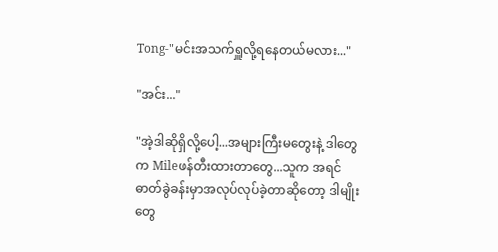Tong-"မင်းအသက်ရှူလို့ရနေတယ်မလား..."

"အင်း..."

"အဲ့ဒါဆိုရှိလို့ပေါ့...အများကြီးမ‌တွေးနဲ့ ဒါတွေက Mileဖန်တီးထားတာတွေ...သူက အရင်ဓာတ်ခွဲခန်းမှာအလုပ်လုပ်ခဲ့တာဆိုတော့ ဒါမျိုးတွေ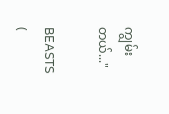ကျွမ်းတယ်..."

BEASTS  (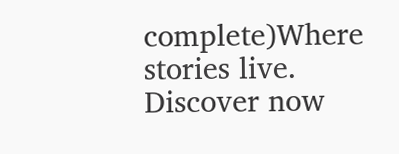complete)Where stories live. Discover now